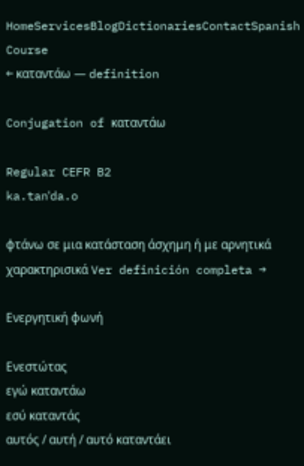HomeServicesBlogDictionariesContactSpanish Course
← καταντάω — definition

Conjugation of καταντάω

Regular CEFR B2
ka.tanˈda.o

φτάνω σε μια κατάσταση άσχημη ή με αρνητικά χαρακτηρισικά Ver definición completa →

Ενεργητική φωνή

Ενεστώτας
εγώ καταντάω
εσύ καταντάς
αυτός / αυτή / αυτό καταντάει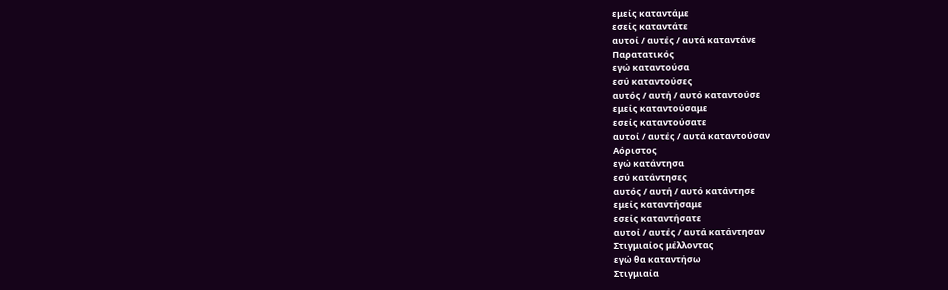εμείς καταντάμε
εσείς καταντάτε
αυτοί / αυτές / αυτά καταντάνε
Παρατατικός
εγώ καταντούσα
εσύ καταντούσες
αυτός / αυτή / αυτό καταντούσε
εμείς καταντούσαμε
εσείς καταντούσατε
αυτοί / αυτές / αυτά καταντούσαν
Αόριστος
εγώ κατάντησα
εσύ κατάντησες
αυτός / αυτή / αυτό κατάντησε
εμείς καταντήσαμε
εσείς καταντήσατε
αυτοί / αυτές / αυτά κατάντησαν
Στιγμιαίος μέλλοντας
εγώ θα καταντήσω
Στιγμιαία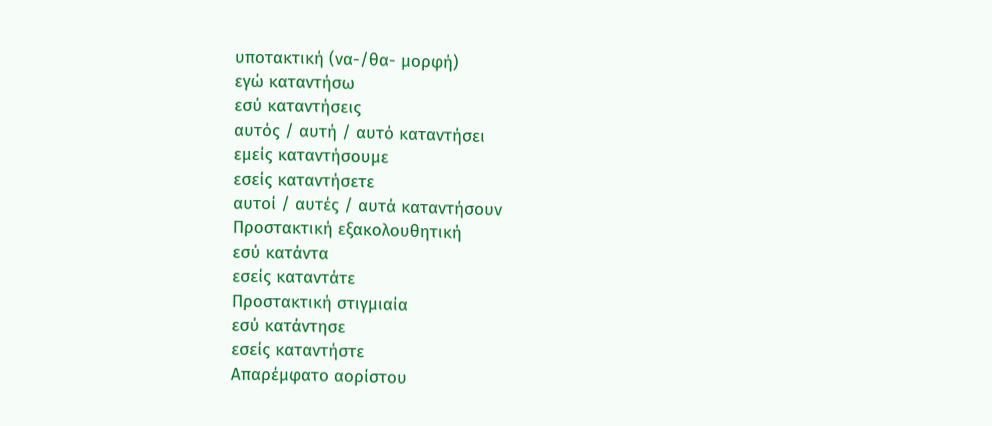υποτακτική (να-/θα- μορφή)
εγώ καταντήσω
εσύ καταντήσεις
αυτός / αυτή / αυτό καταντήσει
εμείς καταντήσουμε
εσείς καταντήσετε
αυτοί / αυτές / αυτά καταντήσουν
Προστακτική εξακολουθητική
εσύ κατάντα
εσείς καταντάτε
Προστακτική στιγμιαία
εσύ κατάντησε
εσείς καταντήστε
Απαρέμφατο αορίστου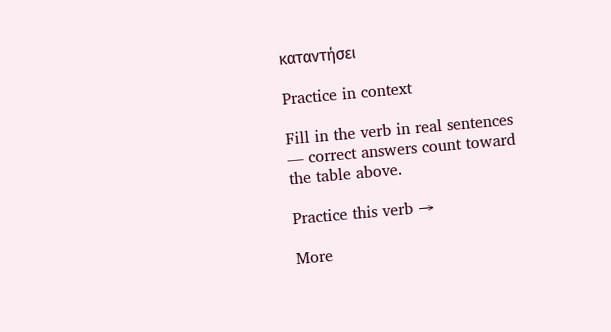καταντήσει

Practice in context

Fill in the verb in real sentences — correct answers count toward the table above.

Practice this verb →

More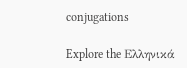conjugations

Explore the Ελληνικά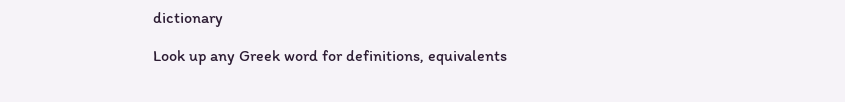dictionary

Look up any Greek word for definitions, equivalents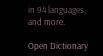in 94 languages, and more.

Open Dictionary